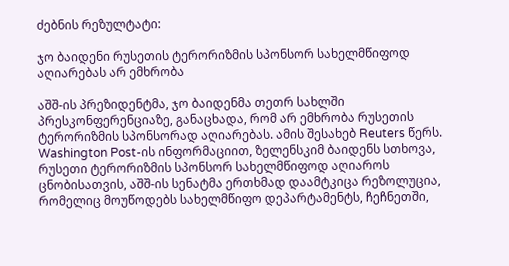ძებნის რეზულტატი:

ჯო ბაიდენი რუსეთის ტერორიზმის სპონსორ სახელმწიფოდ აღიარებას არ ემხრობა

აშშ-ის პრეზიდენტმა, ჯო ბაიდენმა თეთრ სახლში პრესკონფერენციაზე, განაცხადა, რომ არ ემხრობა რუსეთის ტერორიზმის სპონსორად აღიარებას. ამის შესახებ Reuters წერს. Washington Post-ის ინფორმაციით, ზელენსკიმ ბაიდენს სთხოვა, რუსეთი ტერორიზმის სპონსორ სახელმწიფოდ აღიაროს ცნობისათვის, აშშ-ის სენატმა ერთხმად დაამტკიცა რეზოლუცია, რომელიც მოუწოდებს სახელმწიფო დეპარტამენტს, ჩეჩნეთში,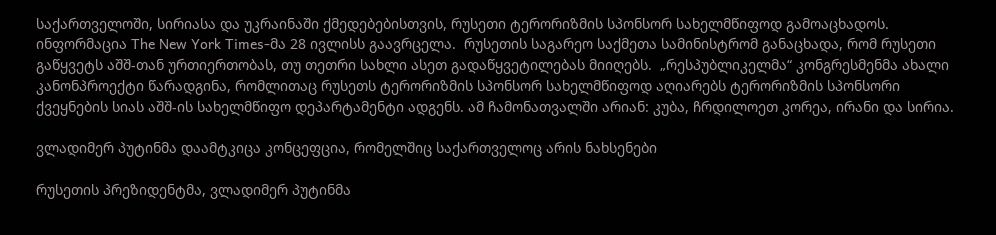საქართველოში, სირიასა და უკრაინაში ქმედებებისთვის, რუსეთი ტერორიზმის სპონსორ სახელმწიფოდ გამოაცხადოს. ინფორმაცია The New York Times-მა 28 ივლისს გაავრცელა.  რუსეთის საგარეო საქმეთა სამინისტრომ განაცხადა, რომ რუსეთი გაწყვეტს აშშ-თან ურთიერთობას, თუ თეთრი სახლი ასეთ გადაწყვეტილებას მიიღებს.  „რესპუბლიკელმა“ კონგრესმენმა ახალი კანონპროექტი წარადგინა, რომლითაც რუსეთს ტერორიზმის სპონსორ სახელმწიფოდ აღიარებს ტერორიზმის სპონსორი ქვეყნების სიას აშშ-ის სახელმწიფო დეპარტამენტი ადგენს. ამ ჩამონათვალში არიან: კუბა, ჩრდილოეთ კორეა, ირანი და სირია.

ვლადიმერ პუტინმა დაამტკიცა კონცეფცია, რომელშიც საქართველოც არის ნახსენები

რუსეთის პრეზიდენტმა, ვლადიმერ პუტინმა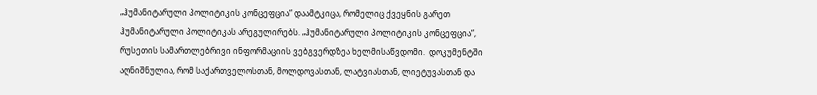„ჰუმანიტარული პოლიტიკის კონცეფცია“ დაამტკიცა, რომელიც ქვეყნის გარეთ ჰუმანიტარული პოლიტიკას არეგულირებს. „ჰუმანიტარული პოლიტიკის კონცეფცია“, რუსეთის სამართლებრივი ინფორმაციის ვებგვერდზეა ხელმისაწვდომი.  დოკუმენტში აღნიშნულია, რომ საქართველოსთან, მოლდოვასთან, ლატვიასთან, ლიეტუვასთან და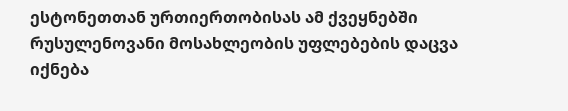ესტონეთთან ურთიერთობისას ამ ქვეყნებში რუსულენოვანი მოსახლეობის უფლებების დაცვა იქნება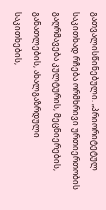გათვალისწინებული. „პრიორიტეტულ საკითხად რჩება ორმხრივი ურთიერთობის გაღრმავება კულტურის, მეცნიერების, განათლების, ახალგაზრდული საკითხების,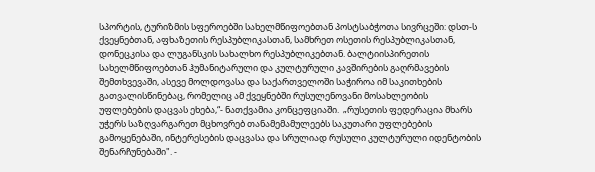სპორტის, ტურიზმის სფეროებში სახელმწიფოებთან პოსტსაბჭოთა სივრცეში: დსთ-ს ქვეყნებთან, აფხაზეთის რესპუბლიკასთან, სამხრეთ ოსეთის რესპუბლიკასთან, დონეცკისა და ლუგანსკის სახალხო რესპუბლიკებთან. ბალტიისპირეთის სახელმწიფოებთან ჰუმანიტარული და კულტურული კავშირების გაღრმავების შემთხვევაში, ასევე მოლდოვასა და საქართველოში საჭიროა იმ საკითხების გათვალისწინებაც, რომელიც ამ ქვეყნებში რუსულენოვანი მოსახლეობის უფლებების დაცვას ეხება,“- ნათქვამია კონცეფციაში.  „რუსეთის ფედერაცია მხარს უჭერს საზღვარგარეთ მცხოვრებ თანამემამულეებს საკუთარი უფლებების გამოყენებაში, ინტერესების დაცვასა და სრულიად რუსული კულტურული იდენტობის შენარჩუნებაში". -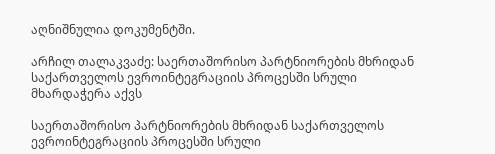აღნიშნულია დოკუმენტში.

არჩილ თალაკვაძე: საერთაშორისო პარტნიორების მხრიდან საქართველოს ევროინტეგრაციის პროცესში სრული მხარდაჭერა აქვს

საერთაშორისო პარტნიორების მხრიდან საქართველოს ევროინტეგრაციის პროცესში სრული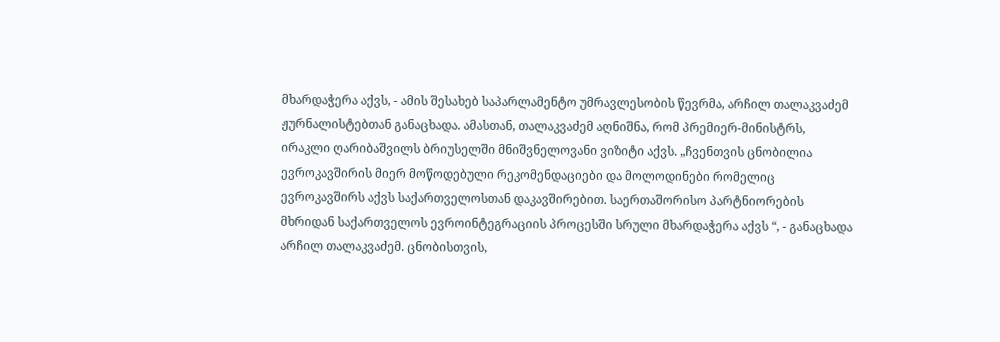მხარდაჭერა აქვს, - ამის შესახებ საპარლამენტო უმრავლესობის წევრმა, არჩილ თალაკვაძემ ჟურნალისტებთან განაცხადა. ამასთან, თალაკვაძემ აღნიშნა, რომ პრემიერ-მინისტრს, ირაკლი ღარიბაშვილს ბრიუსელში მნიშვნელოვანი ვიზიტი აქვს. „ჩვენთვის ცნობილია ევროკავშირის მიერ მოწოდებული რეკომენდაციები და მოლოდინები რომელიც ევროკავშირს აქვს საქართველოსთან დაკავშირებით. საერთაშორისო პარტნიორების მხრიდან საქართველოს ევროინტეგრაციის პროცესში სრული მხარდაჭერა აქვს “, - განაცხადა არჩილ თალაკვაძემ. ცნობისთვის,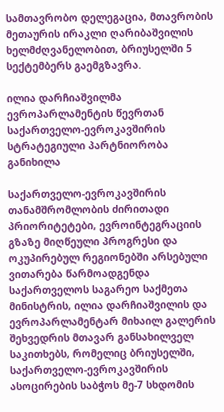სამთავრობო დელეგაცია, მთავრობის მეთაურის ირაკლი ღარიბაშვილის ხელმძღვანელობით, ბრიუსელში 5 სექტემბერს გაემგზავრა.

ილია დარჩიაშვილმა ევროპარლამენტის წევრთან საქართველო-ევროკავშირის სტრატეგიული პარტნიორობა განიხილა

საქართველო-ევროკავშირის თანამშრომლობის ძირითადი პრიორიტეტები, ევროინტეგრაციის გზაზე მიღწეული პროგრესი და ოკუპირებულ რეგიონებში არსებული ვითარება წარმოადგენდა საქართველოს საგარეო საქმეთა მინისტრის, ილია დარჩიაშვილის და ევროპარლამენტარ მიხაილ გალერის შეხვედრის მთავარ განსახილველ საკითხებს, რომელიც ბრიუსელში, საქართველო-ევროკავშირის ასოცირების საბჭოს მე-7 სხდომის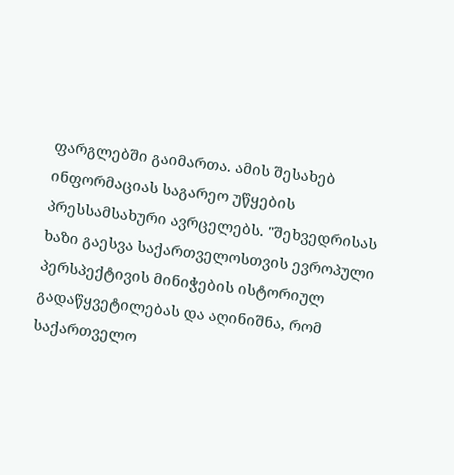ფარგლებში გაიმართა. ამის შესახებ ინფორმაციას საგარეო უწყების პრესსამსახური ავრცელებს. "შეხვედრისას ხაზი გაესვა საქართველოსთვის ევროპული პერსპექტივის მინიჭების ისტორიულ გადაწყვეტილებას და აღინიშნა, რომ საქართველო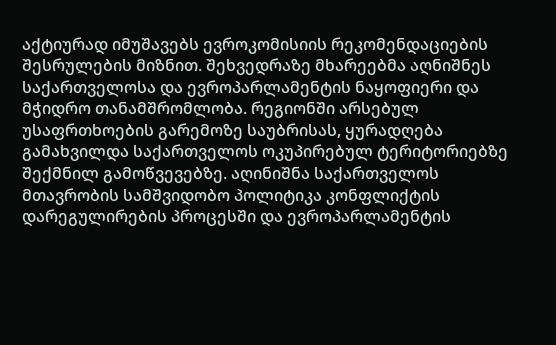აქტიურად იმუშავებს ევროკომისიის რეკომენდაციების შესრულების მიზნით. შეხვედრაზე მხარეებმა აღნიშნეს საქართველოსა და ევროპარლამენტის ნაყოფიერი და მჭიდრო თანამშრომლობა. რეგიონში არსებულ უსაფრთხოების გარემოზე საუბრისას, ყურადღება გამახვილდა საქართველოს ოკუპირებულ ტერიტორიებზე შექმნილ გამოწვევებზე. აღინიშნა საქართველოს მთავრობის სამშვიდობო პოლიტიკა კონფლიქტის დარეგულირების პროცესში და ევროპარლამენტის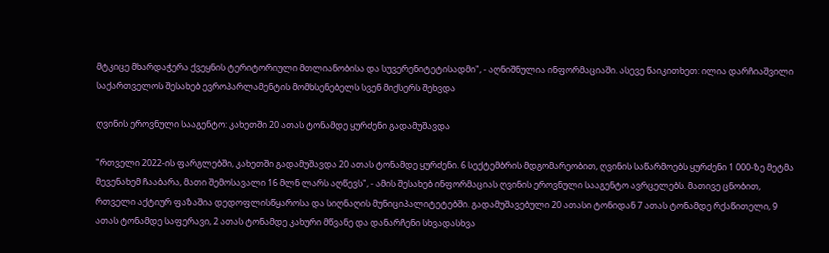მტკიცე მხარდაჭერა ქვეყნის ტერიტორიული მთლიანობისა და სუვერენიტეტისადმი", - აღნიშნულია ინფორმაციაში. ასევე წაიკითხეთ: ილია დარჩიაშვილი საქართველოს შესახებ ევროპარლამენტის მომხსენებელს სვენ მიქსერს შეხვდა

ღვინის ეროვნული სააგენტო: კახეთში 20 ათას ტონამდე ყურძენი გადამუშავდა

"რთველი 2022-ის ფარგლებში, კახეთში გადამუშავდა 20 ათას ტონამდე ყურძენი. 6 სექტემბრის მდგომარეობით, ღვინის საწარმოებს ყურძენი 1 000-ზე მეტმა მევენახემ ჩააბარა, მათი შემოსავალი 16 მლნ ლარს აღწევს", - ამის შესახებ ინფორმაციას ღვინის ეროვნული სააგენტო ავრცელებს. მათივე ცნობით, რთველი აქტიურ ფაზაშია დედოფლისწყაროსა და სიღნაღის მუნიციპალიტეტებში. გადამუშავებული 20 ათასი ტონიდან 7 ათას ტონამდე რქაწითელი, 9 ათას ტონამდე საფერავი, 2 ათას ტონამდე კახური მწვანე და დანარჩენი სხვადასხვა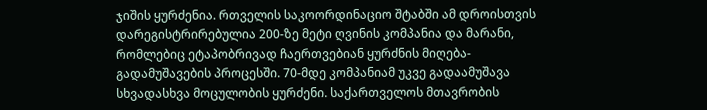ჯიშის ყურძენია. რთველის საკოორდინაციო შტაბში ამ დროისთვის დარეგისტრირებულია 200-ზე მეტი ღვინის კომპანია და მარანი, რომლებიც ეტაპობრივად ჩაერთვებიან ყურძნის მიღება-გადამუშავების პროცესში. 70-მდე კომპანიამ უკვე გადაამუშავა სხვადასხვა მოცულობის ყურძენი. საქართველოს მთავრობის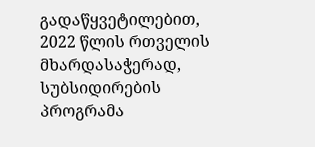გადაწყვეტილებით, 2022 წლის რთველის მხარდასაჭერად, სუბსიდირების პროგრამა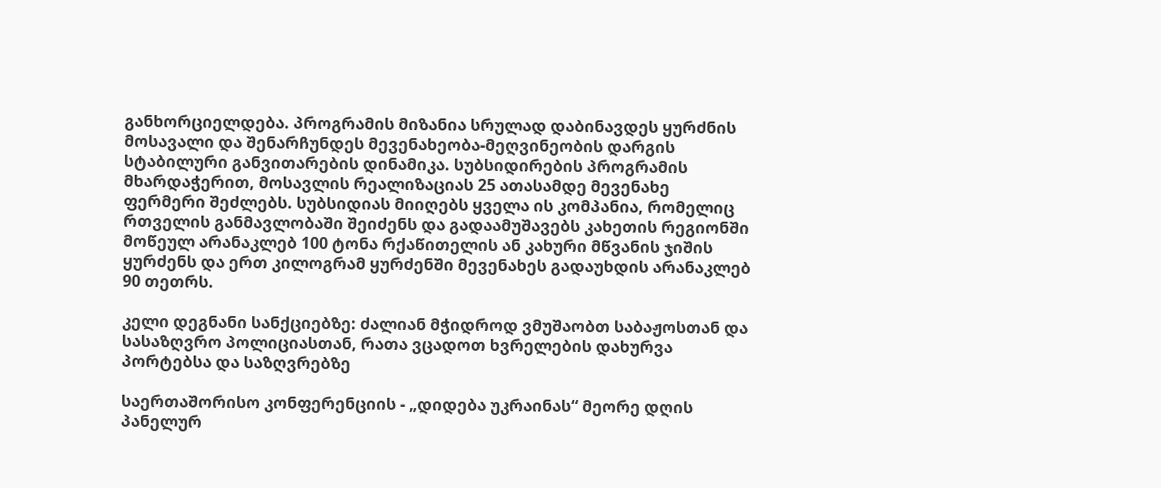განხორციელდება. პროგრამის მიზანია სრულად დაბინავდეს ყურძნის მოსავალი და შენარჩუნდეს მევენახეობა-მეღვინეობის დარგის სტაბილური განვითარების დინამიკა. სუბსიდირების პროგრამის მხარდაჭერით, მოსავლის რეალიზაციას 25 ათასამდე მევენახე ფერმერი შეძლებს. სუბსიდიას მიიღებს ყველა ის კომპანია, რომელიც რთველის განმავლობაში შეიძენს და გადაამუშავებს კახეთის რეგიონში მოწეულ არანაკლებ 100 ტონა რქაწითელის ან კახური მწვანის ჯიშის ყურძენს და ერთ კილოგრამ ყურძენში მევენახეს გადაუხდის არანაკლებ 90 თეთრს.

კელი დეგნანი სანქციებზე: ძალიან მჭიდროდ ვმუშაობთ საბაჟოსთან და სასაზღვრო პოლიციასთან, რათა ვცადოთ ხვრელების დახურვა პორტებსა და საზღვრებზე

საერთაშორისო კონფერენციის - „დიდება უკრაინას“ მეორე დღის პანელურ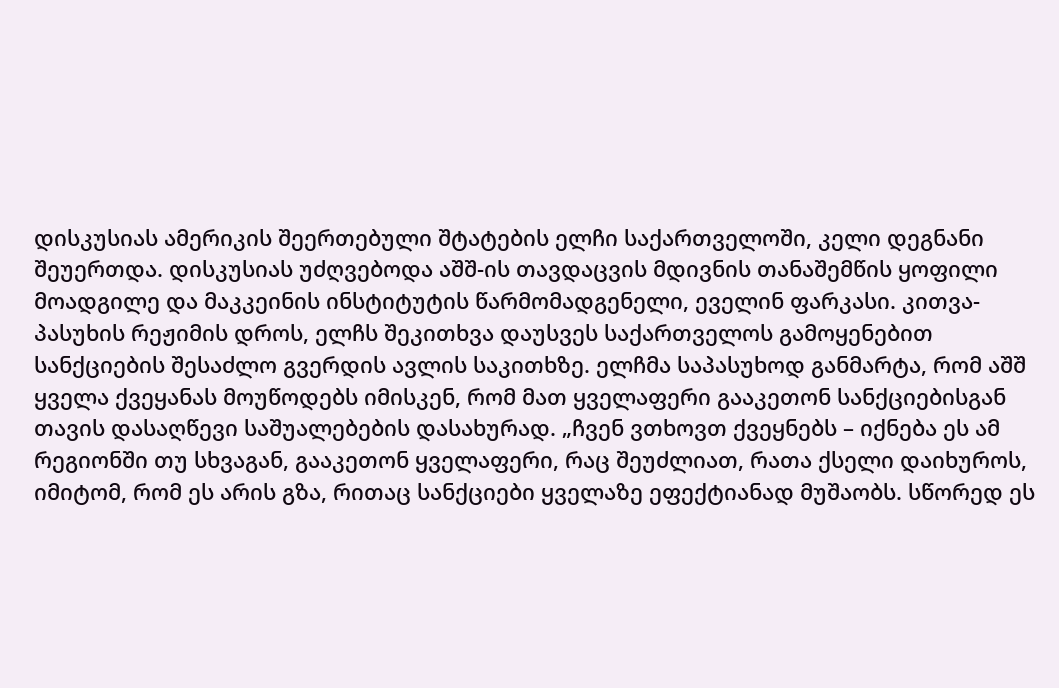დისკუსიას ამერიკის შეერთებული შტატების ელჩი საქართველოში, კელი დეგნანი შეუერთდა. დისკუსიას უძღვებოდა აშშ-ის თავდაცვის მდივნის თანაშემწის ყოფილი მოადგილე და მაკკეინის ინსტიტუტის წარმომადგენელი, ეველინ ფარკასი. კითვა-პასუხის რეჟიმის დროს, ელჩს შეკითხვა დაუსვეს საქართველოს გამოყენებით სანქციების შესაძლო გვერდის ავლის საკითხზე. ელჩმა საპასუხოდ განმარტა, რომ აშშ ყველა ქვეყანას მოუწოდებს იმისკენ, რომ მათ ყველაფერი გააკეთონ სანქციებისგან თავის დასაღწევი საშუალებების დასახურად. „ჩვენ ვთხოვთ ქვეყნებს – იქნება ეს ამ რეგიონში თუ სხვაგან, გააკეთონ ყველაფერი, რაც შეუძლიათ, რათა ქსელი დაიხუროს, იმიტომ, რომ ეს არის გზა, რითაც სანქციები ყველაზე ეფექტიანად მუშაობს. სწორედ ეს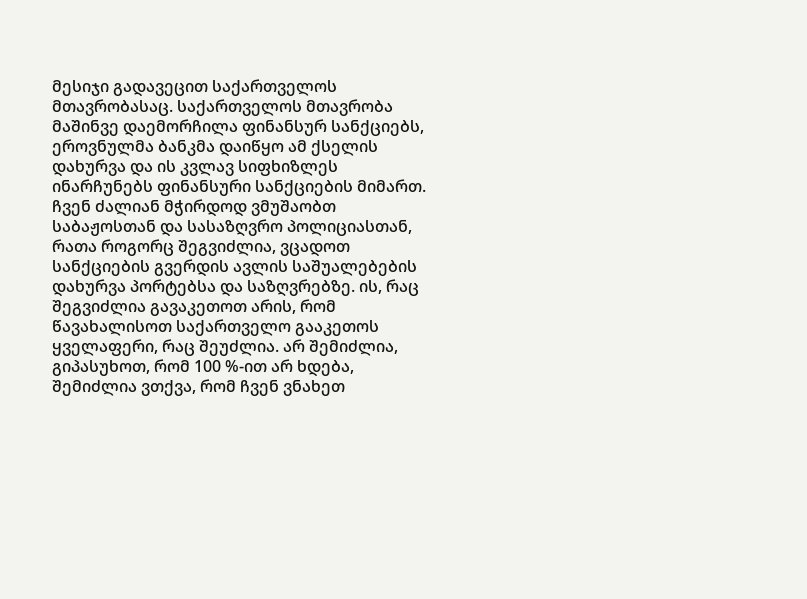მესიჯი გადავეცით საქართველოს მთავრობასაც. საქართველოს მთავრობა მაშინვე დაემორჩილა ფინანსურ სანქციებს, ეროვნულმა ბანკმა დაიწყო ამ ქსელის დახურვა და ის კვლავ სიფხიზლეს ინარჩუნებს ფინანსური სანქციების მიმართ. ჩვენ ძალიან მჭირდოდ ვმუშაობთ საბაჟოსთან და სასაზღვრო პოლიციასთან, რათა როგორც შეგვიძლია, ვცადოთ სანქციების გვერდის ავლის საშუალებების დახურვა პორტებსა და საზღვრებზე. ის, რაც შეგვიძლია გავაკეთოთ არის, რომ წავახალისოთ საქართველო გააკეთოს ყველაფერი, რაც შეუძლია. არ შემიძლია, გიპასუხოთ, რომ 100 %-ით არ ხდება, შემიძლია ვთქვა, რომ ჩვენ ვნახეთ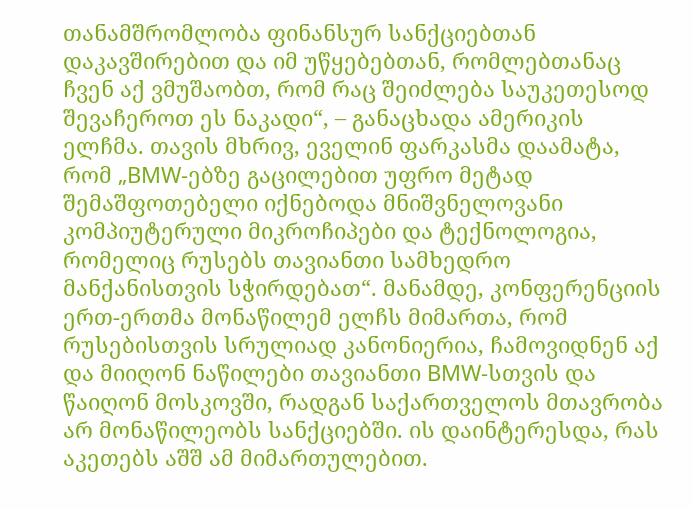თანამშრომლობა ფინანსურ სანქციებთან დაკავშირებით და იმ უწყებებთან, რომლებთანაც ჩვენ აქ ვმუშაობთ, რომ რაც შეიძლება საუკეთესოდ შევაჩეროთ ეს ნაკადი“, – განაცხადა ამერიკის ელჩმა. თავის მხრივ, ეველინ ფარკასმა დაამატა, რომ „BMW-ებზე გაცილებით უფრო მეტად შემაშფოთებელი იქნებოდა მნიშვნელოვანი კომპიუტერული მიკროჩიპები და ტექნოლოგია, რომელიც რუსებს თავიანთი სამხედრო მანქანისთვის სჭირდებათ“. მანამდე, კონფერენციის ერთ-ერთმა მონაწილემ ელჩს მიმართა, რომ რუსებისთვის სრულიად კანონიერია, ჩამოვიდნენ აქ და მიიღონ ნაწილები თავიანთი BMW-სთვის და წაიღონ მოსკოვში, რადგან საქართველოს მთავრობა არ მონაწილეობს სანქციებში. ის დაინტერესდა, რას აკეთებს აშშ ამ მიმართულებით.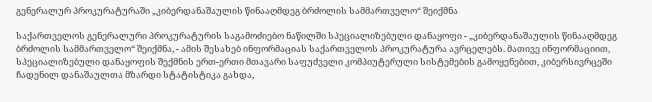გენერალურ პროკურატურაში „კიბერდანაშაულის წინააღმდეგ ბრძოლის სამმართველო“ შეიქმნა

საქართველოს გენერალური პროკურატურის საგამოძიებო ნაწილში სპეციალიზებული დანაყოფი - „კიბერდანაშაულის წინააღმდეგ ბრძოლის სამმართველო“ შეიქმნა, - ამის შესახებ ინფორმაციას საქართველოს პროკურატურა ავრცელებს. მათივე ინფორმაციით, სპეციალიზებული დანაყოფის შექმნის ერთ-ერთი მთავარი საფუძველი კომპიუტერული სისტემების გამოყენებით, კიბერსივრცეში ჩადენილ დანაშაულთა მზარდი სტატისტიკა გახდა,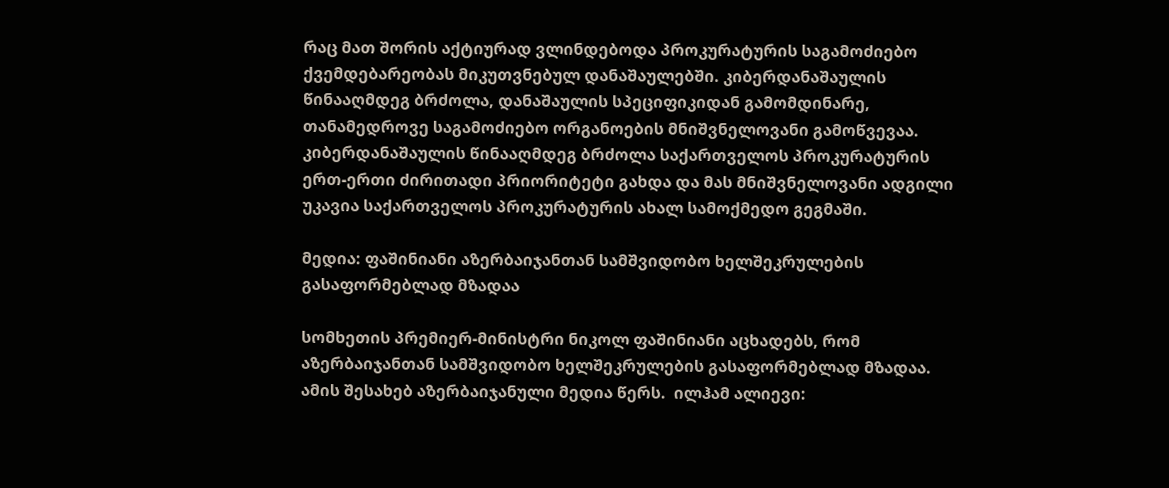რაც მათ შორის აქტიურად ვლინდებოდა პროკურატურის საგამოძიებო ქვემდებარეობას მიკუთვნებულ დანაშაულებში. კიბერდანაშაულის წინააღმდეგ ბრძოლა, დანაშაულის სპეციფიკიდან გამომდინარე, თანამედროვე საგამოძიებო ორგანოების მნიშვნელოვანი გამოწვევაა. კიბერდანაშაულის წინააღმდეგ ბრძოლა საქართველოს პროკურატურის ერთ-ერთი ძირითადი პრიორიტეტი გახდა და მას მნიშვნელოვანი ადგილი უკავია საქართველოს პროკურატურის ახალ სამოქმედო გეგმაში.

მედია: ფაშინიანი აზერბაიჯანთან სამშვიდობო ხელშეკრულების გასაფორმებლად მზადაა

სომხეთის პრემიერ-მინისტრი ნიკოლ ფაშინიანი აცხადებს, რომ აზერბაიჯანთან სამშვიდობო ხელშეკრულების გასაფორმებლად მზადაა. ამის შესახებ აზერბაიჯანული მედია წერს.  ილჰამ ალიევი: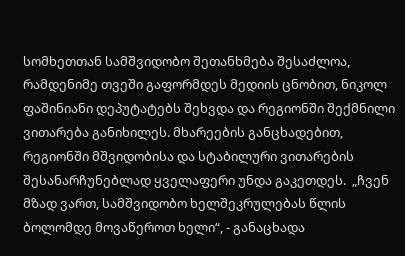სომხეთთან სამშვიდობო შეთანხმება შესაძლოა, რამდენიმე თვეში გაფორმდეს მედიის ცნობით, ნიკოლ ფაშინიანი დეპუტატებს შეხვდა და რეგიონში შექმნილი ვითარება განიხილეს. მხარეების განცხადებით, რეგიონში მშვიდობისა და სტაბილური ვითარების შესანარჩუნებლად ყველაფერი უნდა გაკეთდეს.  „ჩვენ მზად ვართ, სამშვიდობო ხელშეკრულებას წლის ბოლომდე მოვაწეროთ ხელი“, - განაცხადა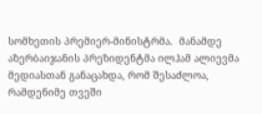სომხეთის პრემიერ-მინისტრმა.  მანამდე აზერბაიჯანის პრეზიდენტმა ილჰამ ალიევმა მედიასთან განაცახდა, რომ შესაძლოა, რამდენიმე თვეში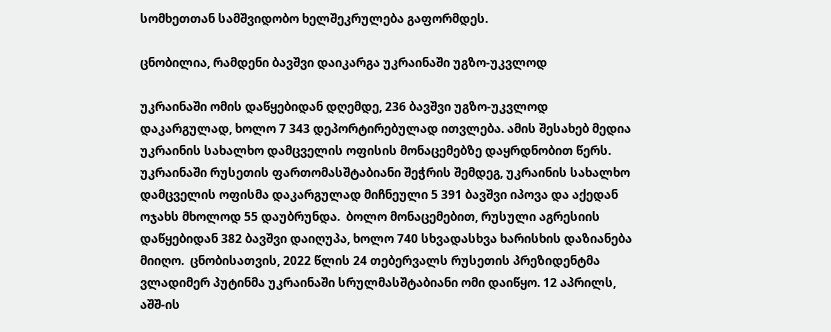სომხეთთან სამშვიდობო ხელშეკრულება გაფორმდეს.

ცნობილია, რამდენი ბავშვი დაიკარგა უკრაინაში უგზო-უკვლოდ

უკრაინაში ომის დაწყებიდან დღემდე, 236 ბავშვი უგზო-უკვლოდ დაკარგულად, ხოლო 7 343 დეპორტირებულად ითვლება. ამის შესახებ მედია უკრაინის სახალხო დამცველის ოფისის მონაცემებზე დაყრდნობით წერს.  უკრაინაში რუსეთის ფართომასშტაბიანი შეჭრის შემდეგ, უკრაინის სახალხო დამცველის ოფისმა დაკარგულად მიჩნეული 5 391 ბავშვი იპოვა და აქედან ოჯახს მხოლოდ 55 დაუბრუნდა.  ბოლო მონაცემებით, რუსული აგრესიის დაწყებიდან 382 ბავშვი დაიღუპა, ხოლო 740 სხვადასხვა ხარისხის დაზიანება მიიღო.  ცნობისათვის, 2022 წლის 24 თებერვალს რუსეთის პრეზიდენტმა ვლადიმერ პუტინმა უკრაინაში სრულმასშტაბიანი ომი დაიწყო. 12 აპრილს, აშშ-ის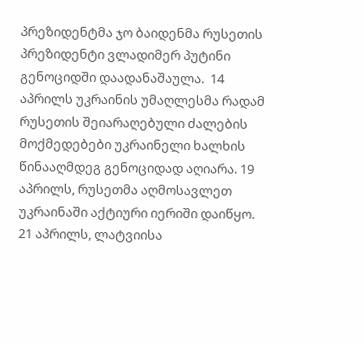პრეზიდენტმა ჯო ბაიდენმა რუსეთის პრეზიდენტი ვლადიმერ პუტინი გენოციდში დაადანაშაულა.  14 აპრილს უკრაინის უმაღლესმა რადამ რუსეთის შეიარაღებული ძალების მოქმედებები უკრაინელი ხალხის წინააღმდეგ გენოციდად აღიარა. 19 აპრილს, რუსეთმა აღმოსავლეთ უკრაინაში აქტიური იერიში დაიწყო.  21 აპრილს, ლატვიისა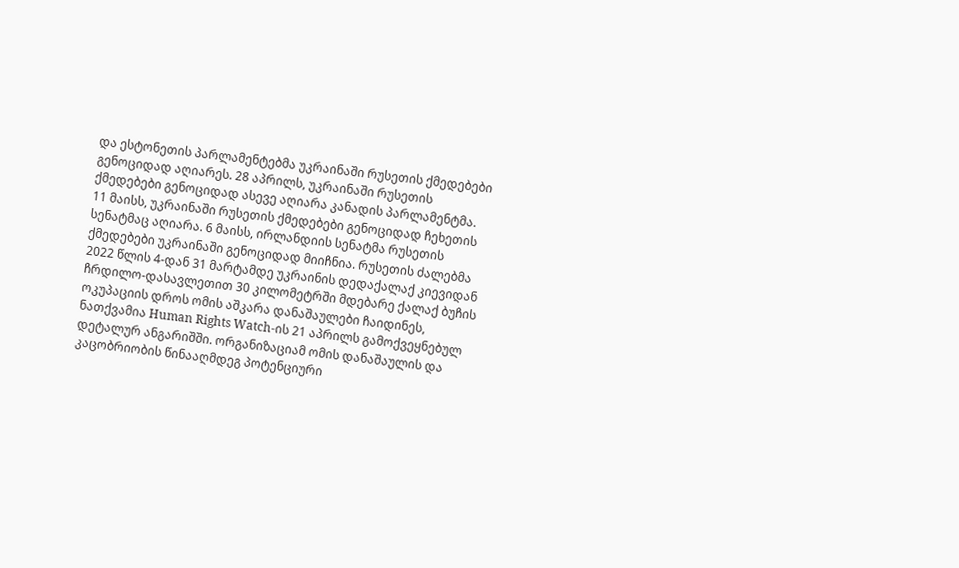და ესტონეთის პარლამენტებმა უკრაინაში რუსეთის ქმედებები გენოციდად აღიარეს. 28 აპრილს, უკრაინაში რუსეთის ქმედებები გენოციდად ასევე აღიარა კანადის პარლამენტმა. 11 მაისს, უკრაინაში რუსეთის ქმედებები გენოციდად ჩეხეთის სენატმაც აღიარა. 6 მაისს, ირლანდიის სენატმა რუსეთის ქმედებები უკრაინაში გენოციდად მიიჩნია. რუსეთის ძალებმა 2022 წლის 4-დან 31 მარტამდე უკრაინის დედაქალაქ კიევიდან ჩრდილო-დასავლეთით 30 კილომეტრში მდებარე ქალაქ ბუჩის ოკუპაციის დროს ომის აშკარა დანაშაულები ჩაიდინეს, ნათქვამია Human Rights Watch-ის 21 აპრილს გამოქვეყნებულ დეტალურ ანგარიშში. ორგანიზაციამ ომის დანაშაულის და კაცობრიობის წინააღმდეგ პოტენციური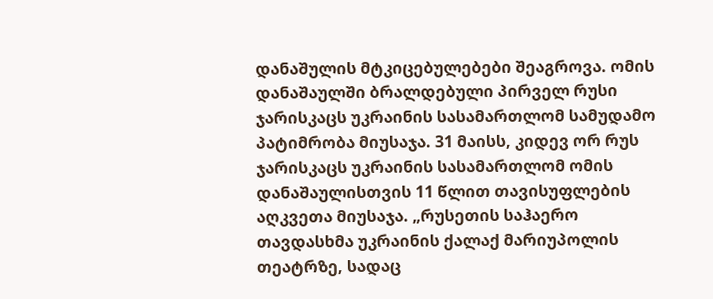დანაშულის მტკიცებულებები შეაგროვა. ომის დანაშაულში ბრალდებული პირველ რუსი ჯარისკაცს უკრაინის სასამართლომ სამუდამო პატიმრობა მიუსაჯა. 31 მაისს, კიდევ ორ რუს ჯარისკაცს უკრაინის სასამართლომ ომის დანაშაულისთვის 11 წლით თავისუფლების აღკვეთა მიუსაჯა. „რუსეთის საჰაერო თავდასხმა უკრაინის ქალაქ მარიუპოლის თეატრზე, სადაც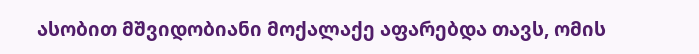ასობით მშვიდობიანი მოქალაქე აფარებდა თავს, ომის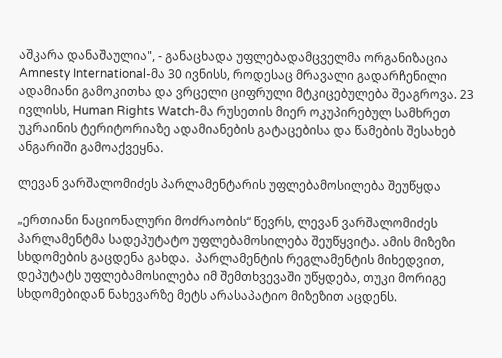აშკარა დანაშაულია", - განაცხადა უფლებადამცველმა ორგანიზაცია Amnesty International-მა 30 ივნისს, როდესაც მრავალი გადარჩენილი ადამიანი გამოკითხა და ვრცელი ციფრული მტკიცებულება შეაგროვა. 23 ივლისს, Human Rights Watch-მა რუსეთის მიერ ოკუპირებულ სამხრეთ უკრაინის ტერიტორიაზე ადამიანების გატაცებისა და წამების შესახებ ანგარიში გამოაქვეყნა.

ლევან ვარშალომიძეს პარლამენტარის უფლებამოსილება შეუწყდა

„ერთიანი ნაციონალური მოძრაობის“ წევრს, ლევან ვარშალომიძეს პარლამენტმა სადეპუტატო უფლებამოსილება შეუწყვიტა. ამის მიზეზი სხდომების გაცდენა გახდა.  პარლამენტის რეგლამენტის მიხედვით, დეპუტატს უფლებამოსილება იმ შემთხვევაში უწყდება, თუკი მორიგე სხდომებიდან ნახევარზე მეტს არასაპატიო მიზეზით აცდენს.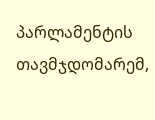პარლამენტის თავმჯდომარემ,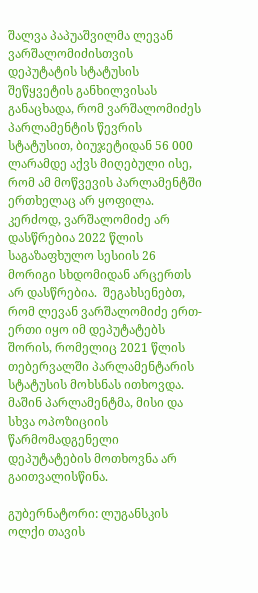შალვა პაპუაშვილმა ლევან ვარშალომიძისთვის დეპუტატის სტატუსის შეწყვეტის განხილვისას განაცხადა, რომ ვარშალომიძეს პარლამენტის წევრის სტატუსით, ბიუჯეტიდან 56 000 ლარამდე აქვს მიღებული ისე, რომ ამ მოწვევის პარლამენტში ერთხელაც არ ყოფილა. კერძოდ, ვარშალომიძე არ დასწრებია 2022 წლის საგაზაფხულო სესიის 26 მორიგი სხდომიდან არცერთს არ დასწრებია.  შეგახსენებთ, რომ ლევან ვარშალომიძე ერთ-ერთი იყო იმ დეპუტატებს შორის, რომელიც 2021 წლის თებერვალში პარლამენტარის სტატუსის მოხსნას ითხოვდა.  მაშინ პარლამენტმა, მისი და სხვა ოპოზიციის წარმომადგენელი დეპუტატების მოთხოვნა არ გაითვალისწინა.

გუბერნატორი: ლუგანსკის ოლქი თავის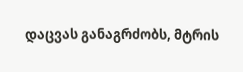დაცვას განაგრძობს, მტრის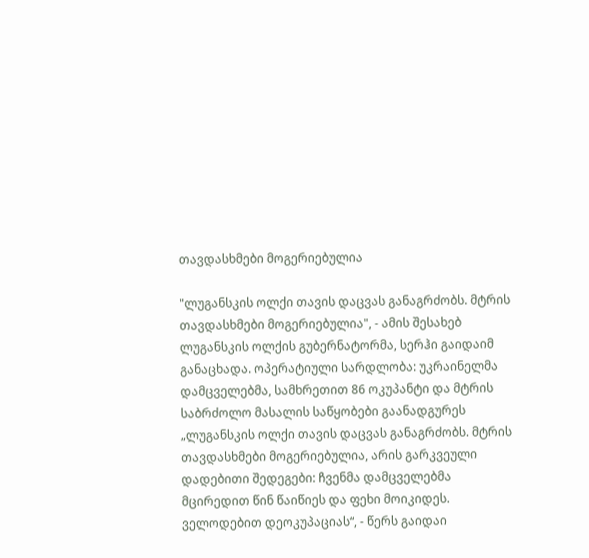თავდასხმები მოგერიებულია

"ლუგანსკის ოლქი თავის დაცვას განაგრძობს. მტრის თავდასხმები მოგერიებულია", - ამის შესახებ ლუგანსკის ოლქის გუბერნატორმა, სერჰი გაიდაიმ განაცხადა. ოპერატიული სარდლობა: უკრაინელმა დამცველებმა, სამხრეთით 86 ოკუპანტი და მტრის საბრძოლო მასალის საწყობები გაანადგურეს „ლუგანსკის ოლქი თავის დაცვას განაგრძობს. მტრის თავდასხმები მოგერიებულია, არის გარკვეული დადებითი შედეგები: ჩვენმა დამცველებმა მცირედით წინ წაიწიეს და ფეხი მოიკიდეს. ველოდებით დეოკუპაციას“, - წერს გაიდაი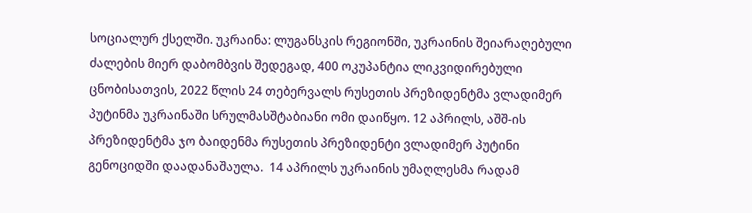სოციალურ ქსელში. უკრაინა: ლუგანსკის რეგიონში, უკრაინის შეიარაღებული ძალების მიერ დაბომბვის შედეგად, 400 ოკუპანტია ლიკვიდირებული ცნობისათვის, 2022 წლის 24 თებერვალს რუსეთის პრეზიდენტმა ვლადიმერ პუტინმა უკრაინაში სრულმასშტაბიანი ომი დაიწყო. 12 აპრილს, აშშ-ის პრეზიდენტმა ჯო ბაიდენმა რუსეთის პრეზიდენტი ვლადიმერ პუტინი გენოციდში დაადანაშაულა.  14 აპრილს უკრაინის უმაღლესმა რადამ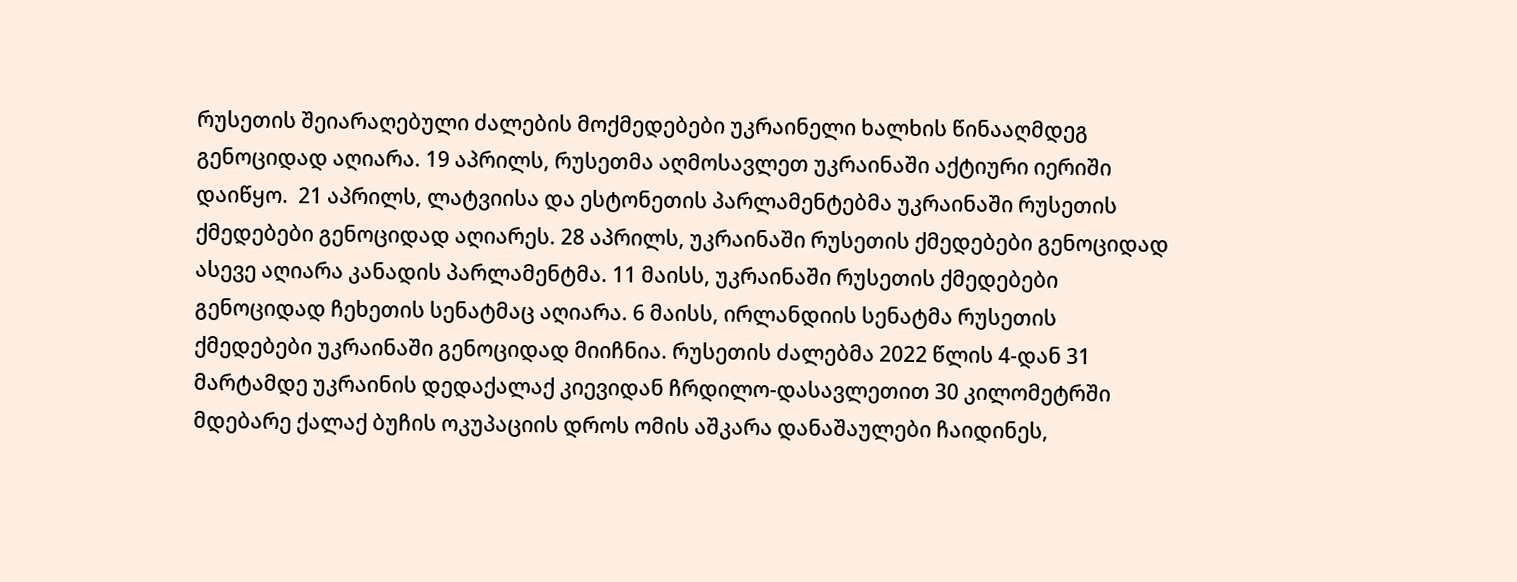რუსეთის შეიარაღებული ძალების მოქმედებები უკრაინელი ხალხის წინააღმდეგ გენოციდად აღიარა. 19 აპრილს, რუსეთმა აღმოსავლეთ უკრაინაში აქტიური იერიში დაიწყო.  21 აპრილს, ლატვიისა და ესტონეთის პარლამენტებმა უკრაინაში რუსეთის ქმედებები გენოციდად აღიარეს. 28 აპრილს, უკრაინაში რუსეთის ქმედებები გენოციდად ასევე აღიარა კანადის პარლამენტმა. 11 მაისს, უკრაინაში რუსეთის ქმედებები გენოციდად ჩეხეთის სენატმაც აღიარა. 6 მაისს, ირლანდიის სენატმა რუსეთის ქმედებები უკრაინაში გენოციდად მიიჩნია. რუსეთის ძალებმა 2022 წლის 4-დან 31 მარტამდე უკრაინის დედაქალაქ კიევიდან ჩრდილო-დასავლეთით 30 კილომეტრში მდებარე ქალაქ ბუჩის ოკუპაციის დროს ომის აშკარა დანაშაულები ჩაიდინეს,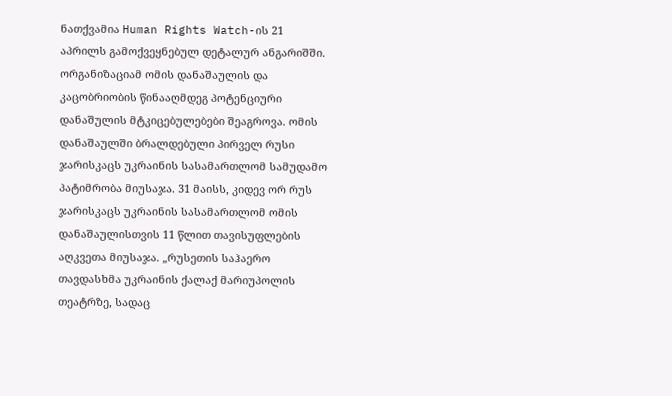ნათქვამია Human Rights Watch-ის 21 აპრილს გამოქვეყნებულ დეტალურ ანგარიშში. ორგანიზაციამ ომის დანაშაულის და კაცობრიობის წინააღმდეგ პოტენციური დანაშულის მტკიცებულებები შეაგროვა. ომის დანაშაულში ბრალდებული პირველ რუსი ჯარისკაცს უკრაინის სასამართლომ სამუდამო პატიმრობა მიუსაჯა. 31 მაისს, კიდევ ორ რუს ჯარისკაცს უკრაინის სასამართლომ ომის დანაშაულისთვის 11 წლით თავისუფლების აღკვეთა მიუსაჯა. „რუსეთის საჰაერო თავდასხმა უკრაინის ქალაქ მარიუპოლის თეატრზე, სადაც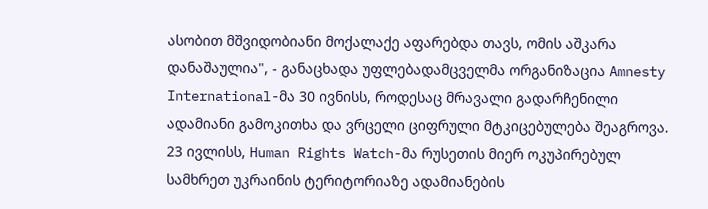ასობით მშვიდობიანი მოქალაქე აფარებდა თავს, ომის აშკარა დანაშაულია", - განაცხადა უფლებადამცველმა ორგანიზაცია Amnesty International-მა 30 ივნისს, როდესაც მრავალი გადარჩენილი ადამიანი გამოკითხა და ვრცელი ციფრული მტკიცებულება შეაგროვა. 23 ივლისს, Human Rights Watch-მა რუსეთის მიერ ოკუპირებულ სამხრეთ უკრაინის ტერიტორიაზე ადამიანების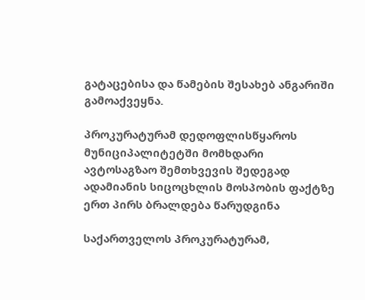გატაცებისა და წამების შესახებ ანგარიში გამოაქვეყნა.

პროკურატურამ დედოფლისწყაროს მუნიციპალიტეტში მომხდარი ავტოსაგზაო შემთხვევის შედეგად ადამიანის სიცოცხლის მოსპობის ფაქტზე ერთ პირს ბრალდება წარუდგინა

საქართველოს პროკურატურამ,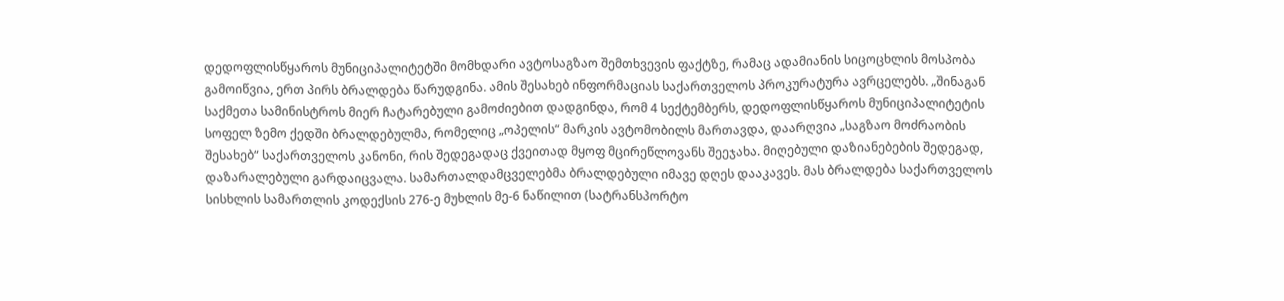დედოფლისწყაროს მუნიციპალიტეტში მომხდარი ავტოსაგზაო შემთხვევის ფაქტზე, რამაც ადამიანის სიცოცხლის მოსპობა გამოიწვია, ერთ პირს ბრალდება წარუდგინა. ამის შესახებ ინფორმაციას საქართველოს პროკურატურა ავრცელებს. „შინაგან საქმეთა სამინისტროს მიერ ჩატარებული გამოძიებით დადგინდა, რომ 4 სექტემბერს, დედოფლისწყაროს მუნიციპალიტეტის სოფელ ზემო ქედში ბრალდებულმა, რომელიც „ოპელის“ მარკის ავტომობილს მართავდა, დაარღვია „საგზაო მოძრაობის შესახებ“ საქართველოს კანონი, რის შედეგადაც ქვეითად მყოფ მცირეწლოვანს შეეჯახა. მიღებული დაზიანებების შედეგად, დაზარალებული გარდაიცვალა. სამართალდამცველებმა ბრალდებული იმავე დღეს დააკავეს. მას ბრალდება საქართველოს სისხლის სამართლის კოდექსის 276-ე მუხლის მე-6 ნაწილით (სატრანსპორტო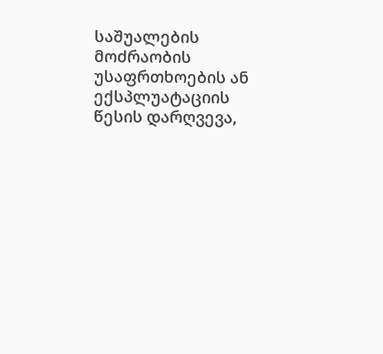საშუალების მოძრაობის უსაფრთხოების ან ექსპლუატაციის წესის დარღვევა,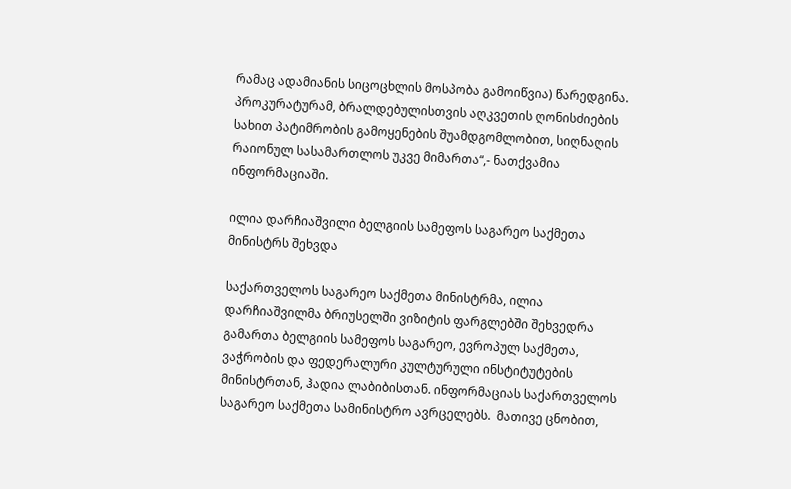რამაც ადამიანის სიცოცხლის მოსპობა გამოიწვია) წარედგინა. პროკურატურამ, ბრალდებულისთვის აღკვეთის ღონისძიების სახით პატიმრობის გამოყენების შუამდგომლობით, სიღნაღის რაიონულ სასამართლოს უკვე მიმართა“,- ნათქვამია ინფორმაციაში.

ილია დარჩიაშვილი ბელგიის სამეფოს საგარეო საქმეთა მინისტრს შეხვდა

საქართველოს საგარეო საქმეთა მინისტრმა, ილია დარჩიაშვილმა ბრიუსელში ვიზიტის ფარგლებში შეხვედრა გამართა ბელგიის სამეფოს საგარეო, ევროპულ საქმეთა, ვაჭრობის და ფედერალური კულტურული ინსტიტუტების მინისტრთან, ჰადია ლაბიბისთან. ინფორმაციას საქართველოს საგარეო საქმეთა სამინისტრო ავრცელებს.  მათივე ცნობით,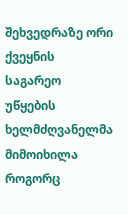შეხვედრაზე ორი ქვეყნის საგარეო უწყების ხელმძღვანელმა მიმოიხილა როგორც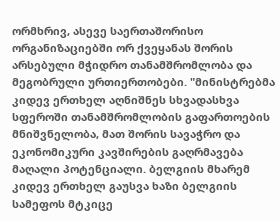ორმხრივ, ასევე საერთაშორისო ორგანიზაციებში ორ ქვეყანას შორის არსებული მჭიდრო თანამშრომლობა და მეგობრული ურთიერთობები. "მინისტრებმა კიდევ ერთხელ აღნიშნეს სხვადასხვა სფეროში თანამშრომლობის გაფართოების მნიშვნელობა, მათ შორის სავაჭრო და ეკონომიკური კავშირების გაღრმავება მაღალი პოტენციალი. ბელგიის მხარემ კიდევ ერთხელ გაუსვა ხაზი ბელგიის სამეფოს მტკიცე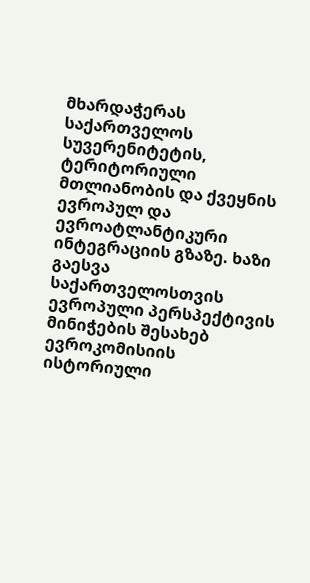მხარდაჭერას საქართველოს სუვერენიტეტის, ტერიტორიული მთლიანობის და ქვეყნის ევროპულ და ევროატლანტიკური ინტეგრაციის გზაზე. ხაზი გაესვა საქართველოსთვის ევროპული პერსპექტივის მინიჭების შესახებ ევროკომისიის ისტორიული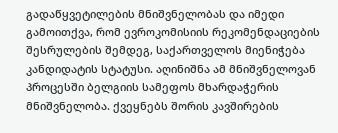გადაწყვეტილების მნიშვნელობას და იმედი გამოითქვა, რომ ევროკომისიის რეკომენდაციების შესრულების შემდეგ, საქართველოს მიენიჭება კანდიდატის სტატუსი. აღინიშნა ამ მნიშვნელოვან პროცესში ბელგიის სამეფოს მხარდაჭერის მნიშვნელობა. ქვეყნებს შორის კავშირების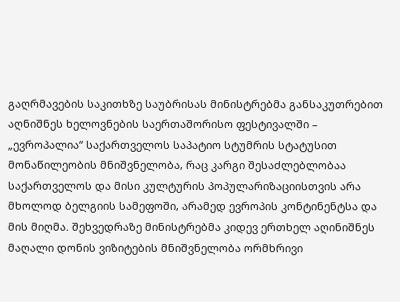გაღრმავების საკითხზე საუბრისას მინისტრებმა განსაკუთრებით აღნიშნეს ხელოვნების საერთაშორისო ფესტივალში – „ევროპალია“ საქართველოს საპატიო სტუმრის სტატუსით მონაწილეობის მნიშვნელობა, რაც კარგი შესაძლებლობაა საქართველოს და მისი კულტურის პოპულარიზაციისთვის არა მხოლოდ ბელგიის სამეფოში, არამედ ევროპის კონტინენტსა და მის მიღმა. შეხვედრაზე მინისტრებმა კიდევ ერთხელ აღინიშნეს მაღალი დონის ვიზიტების მნიშვნელობა ორმხრივი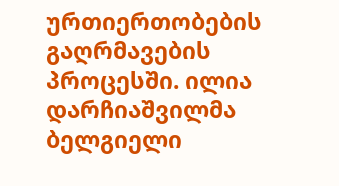ურთიერთობების გაღრმავების პროცესში. ილია დარჩიაშვილმა ბელგიელი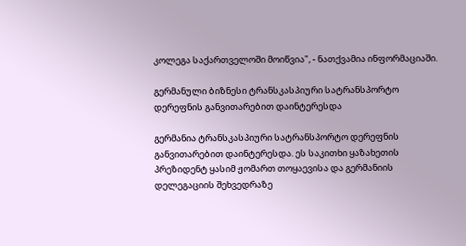კოლეგა საქართველოში მოიწვია", - ნათქვამია ინფორმაციაში.

გერმანული ბიზნესი ტრანსკასპიური სატრანსპორტო დერეფნის განვითარებით დაინტერესდა

გერმანია ტრანსკასპიური სატრანსპორტო დერეფნის განვითარებით დაინტერესდა. ეს საკითხი ყაზახეთის პრეზიდენტ ყასიმ ჟომართ თოყაევისა და გერმანიის დელეგაციის შეხვედრაზე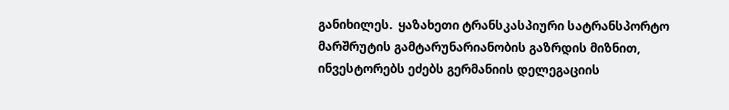განიხილეს.  ყაზახეთი ტრანსკასპიური სატრანსპორტო მარშრუტის გამტარუნარიანობის გაზრდის მიზნით, ინვესტორებს ეძებს გერმანიის დელეგაციის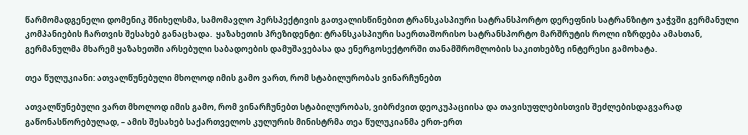წარმომადგენელი დომენიკ შნიხელსმა, სამომავლო პერსპექტივის გათვალისწინებით ტრანსკასპიური სატრანსპორტო დერეფნის სატრანზიტო ჯაჭვში გერმანული კომპანიების ჩართვის შესახებ განაცხადა.  ყაზახეთის პრეზიდენტი: ტრანსკასპიური საერთაშორისო სატრანსპორტო მარშრუტის როლი იზრდება ამასთან, გერმანულმა მხარემ ყაზახეთში არსებული საბადოების დამუშავებასა და ენერგოსექტორში თანამშრომლობის საკითხებზე ინტერესი გამოხატა.

თეა წულუკიანი: ათვალწუნებული მხოლოდ იმის გამო ვართ, რომ სტაბილურობას ვინარჩუნებთ

ათვალწუნებული ვართ მხოლოდ იმის გამო, რომ ვინარჩუნებთ სტაბილურობას, ვიბრძვით დეოკუპაციისა და თავისუფლებისთვის შეძლებისდაგვარად გაწონასწორებულად, – ამის შესახებ საქართველოს კულურის მინისტრმა თეა წულუკიანმა ერთ-ერთ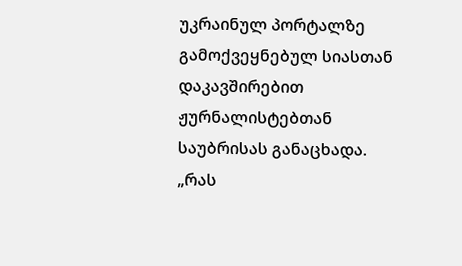უკრაინულ პორტალზე გამოქვეყნებულ სიასთან დაკავშირებით ჟურნალისტებთან საუბრისას განაცხადა. „რას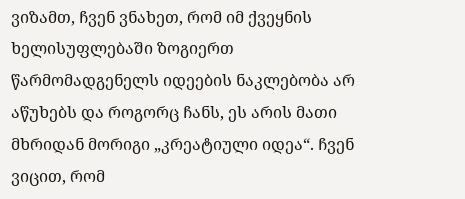ვიზამთ, ჩვენ ვნახეთ, რომ იმ ქვეყნის ხელისუფლებაში ზოგიერთ წარმომადგენელს იდეების ნაკლებობა არ აწუხებს და როგორც ჩანს, ეს არის მათი მხრიდან მორიგი „კრეატიული იდეა“. ჩვენ ვიცით, რომ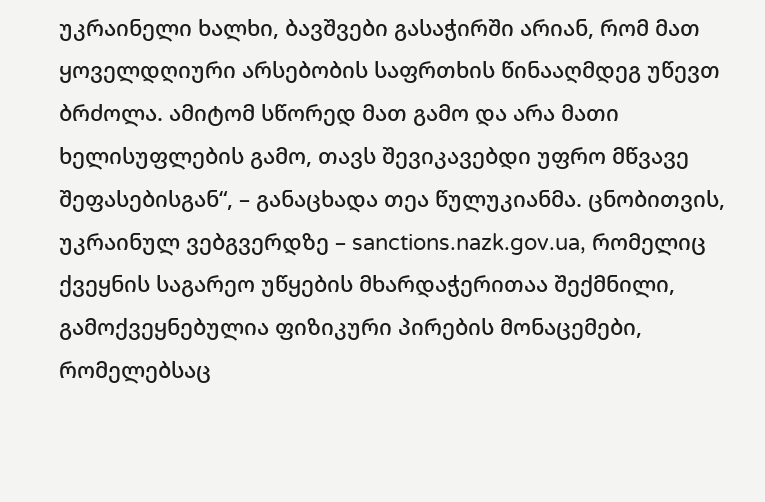უკრაინელი ხალხი, ბავშვები გასაჭირში არიან, რომ მათ ყოველდღიური არსებობის საფრთხის წინააღმდეგ უწევთ ბრძოლა. ამიტომ სწორედ მათ გამო და არა მათი ხელისუფლების გამო, თავს შევიკავებდი უფრო მწვავე შეფასებისგან“, – განაცხადა თეა წულუკიანმა. ცნობითვის, უკრაინულ ვებგვერდზე – sanctions.nazk.gov.ua, რომელიც ქვეყნის საგარეო უწყების მხარდაჭერითაა შექმნილი, გამოქვეყნებულია ფიზიკური პირების მონაცემები, რომელებსაც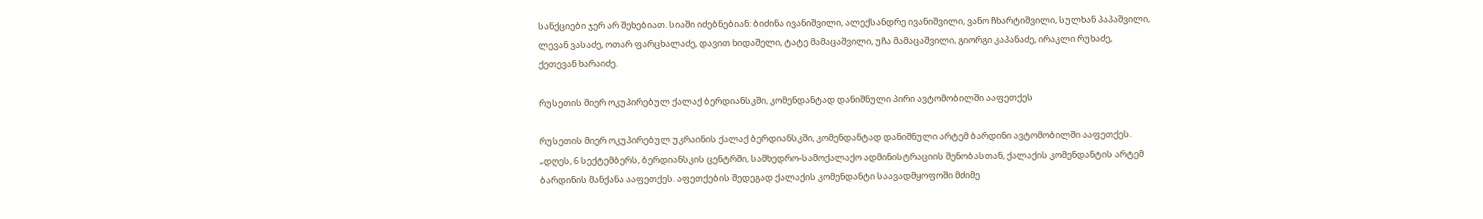სანქციები ჯერ არ შეხებიათ. სიაში იძებნებიან: ბიძინა ივანიშვილი, ალექსანდრე ივანიშვილი, ვანო ჩხარტიშვილი, სულხან პაპაშვილი, ლევან ვასაძე, ოთარ ფარცხალაძე, დავით ხიდაშელი, ტატე მამაცაშვილი, უჩა მამაცაშვილი, გიორგი კაპანაძე, ირაკლი რუხაძე, ქეთევან ხარაიძე.

რუსეთის მიერ ოკუპირებულ ქალაქ ბერდიანსკში, კომენდანტად დანიშნული პირი ავტომობილში ააფეთქეს

რუსეთის მიერ ოკუპირებულ უკრაინის ქალაქ ბერდიანსკში, კომენდანტად დანიშნული არტემ ბარდინი ავტომობილში ააფეთქეს.  „დღეს, 6 სექტემბერს, ბერდიანსკის ცენტრში, სამხედრო-სამოქალაქო ადმინისტრაციის შენობასთან, ქალაქის კომენდანტის არტემ ბარდინის მანქანა ააფეთქეს. აფეთქების შედეგად ქალაქის კომენდანტი საავადმყოფოში მძიმე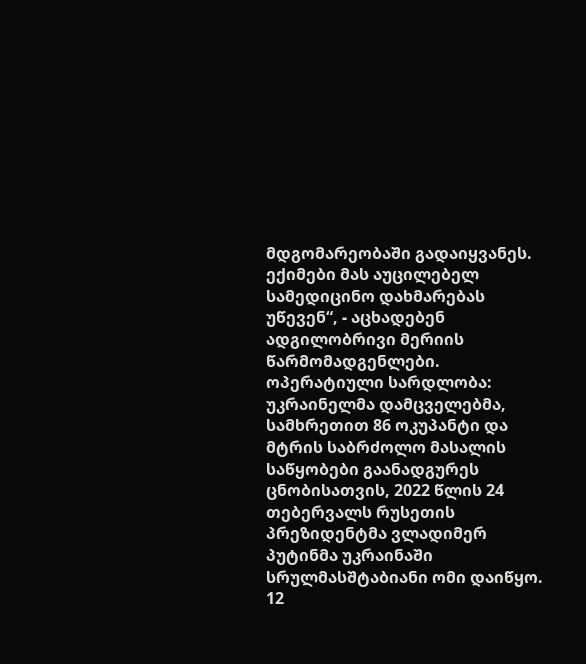მდგომარეობაში გადაიყვანეს. ექიმები მას აუცილებელ სამედიცინო დახმარებას უწევენ“, - აცხადებენ ადგილობრივი მერიის წარმომადგენლები. ოპერატიული სარდლობა: უკრაინელმა დამცველებმა, სამხრეთით 86 ოკუპანტი და მტრის საბრძოლო მასალის საწყობები გაანადგურეს ცნობისათვის, 2022 წლის 24 თებერვალს რუსეთის პრეზიდენტმა ვლადიმერ პუტინმა უკრაინაში სრულმასშტაბიანი ომი დაიწყო. 12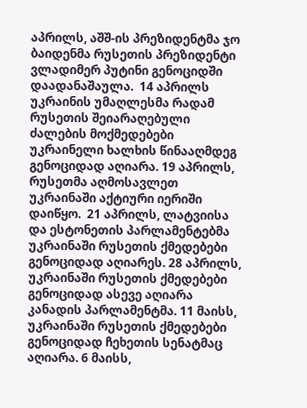აპრილს, აშშ-ის პრეზიდენტმა ჯო ბაიდენმა რუსეთის პრეზიდენტი ვლადიმერ პუტინი გენოციდში დაადანაშაულა.  14 აპრილს უკრაინის უმაღლესმა რადამ რუსეთის შეიარაღებული ძალების მოქმედებები უკრაინელი ხალხის წინააღმდეგ გენოციდად აღიარა. 19 აპრილს, რუსეთმა აღმოსავლეთ უკრაინაში აქტიური იერიში დაიწყო.  21 აპრილს, ლატვიისა და ესტონეთის პარლამენტებმა უკრაინაში რუსეთის ქმედებები გენოციდად აღიარეს. 28 აპრილს, უკრაინაში რუსეთის ქმედებები გენოციდად ასევე აღიარა კანადის პარლამენტმა. 11 მაისს, უკრაინაში რუსეთის ქმედებები გენოციდად ჩეხეთის სენატმაც აღიარა. 6 მაისს,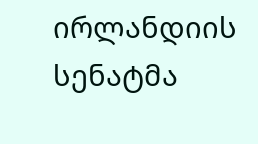ირლანდიის სენატმა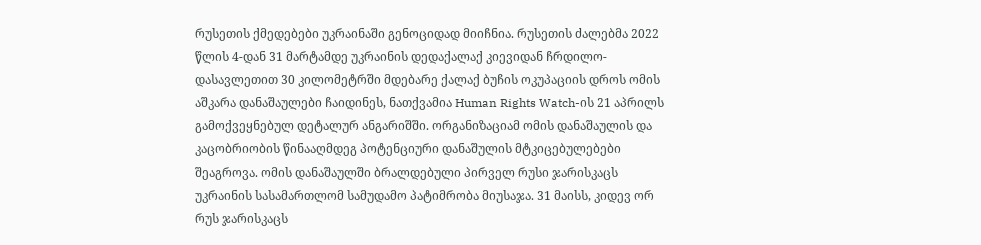რუსეთის ქმედებები უკრაინაში გენოციდად მიიჩნია. რუსეთის ძალებმა 2022 წლის 4-დან 31 მარტამდე უკრაინის დედაქალაქ კიევიდან ჩრდილო-დასავლეთით 30 კილომეტრში მდებარე ქალაქ ბუჩის ოკუპაციის დროს ომის აშკარა დანაშაულები ჩაიდინეს, ნათქვამია Human Rights Watch-ის 21 აპრილს გამოქვეყნებულ დეტალურ ანგარიშში. ორგანიზაციამ ომის დანაშაულის და კაცობრიობის წინააღმდეგ პოტენციური დანაშულის მტკიცებულებები შეაგროვა. ომის დანაშაულში ბრალდებული პირველ რუსი ჯარისკაცს უკრაინის სასამართლომ სამუდამო პატიმრობა მიუსაჯა. 31 მაისს, კიდევ ორ რუს ჯარისკაცს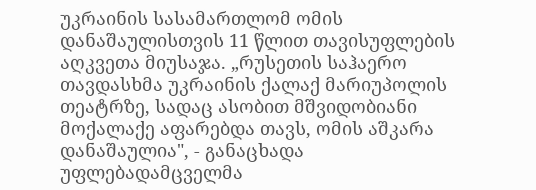უკრაინის სასამართლომ ომის დანაშაულისთვის 11 წლით თავისუფლების აღკვეთა მიუსაჯა. „რუსეთის საჰაერო თავდასხმა უკრაინის ქალაქ მარიუპოლის თეატრზე, სადაც ასობით მშვიდობიანი მოქალაქე აფარებდა თავს, ომის აშკარა დანაშაულია", - განაცხადა უფლებადამცველმა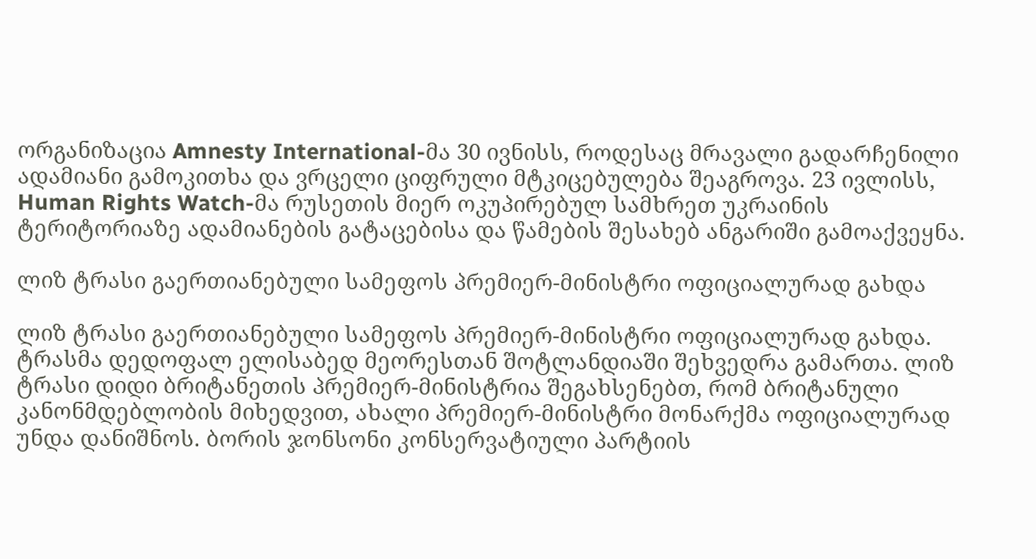ორგანიზაცია Amnesty International-მა 30 ივნისს, როდესაც მრავალი გადარჩენილი ადამიანი გამოკითხა და ვრცელი ციფრული მტკიცებულება შეაგროვა. 23 ივლისს, Human Rights Watch-მა რუსეთის მიერ ოკუპირებულ სამხრეთ უკრაინის ტერიტორიაზე ადამიანების გატაცებისა და წამების შესახებ ანგარიში გამოაქვეყნა.

ლიზ ტრასი გაერთიანებული სამეფოს პრემიერ-მინისტრი ოფიციალურად გახდა

ლიზ ტრასი გაერთიანებული სამეფოს პრემიერ-მინისტრი ოფიციალურად გახდა. ტრასმა დედოფალ ელისაბედ მეორესთან შოტლანდიაში შეხვედრა გამართა. ლიზ ტრასი დიდი ბრიტანეთის პრემიერ-მინისტრია შეგახსენებთ, რომ ბრიტანული კანონმდებლობის მიხედვით, ახალი პრემიერ-მინისტრი მონარქმა ოფიციალურად უნდა დანიშნოს. ბორის ჯონსონი კონსერვატიული პარტიის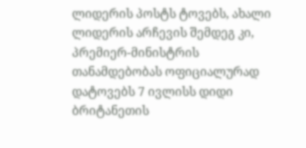ლიდერის პოსტს ტოვებს, ახალი ლიდერის არჩევის შემდეგ კი, პრემიერ-მინისტრის თანამდებობას ოფიციალურად დატოვებს 7 ივლისს დიდი ბრიტანეთის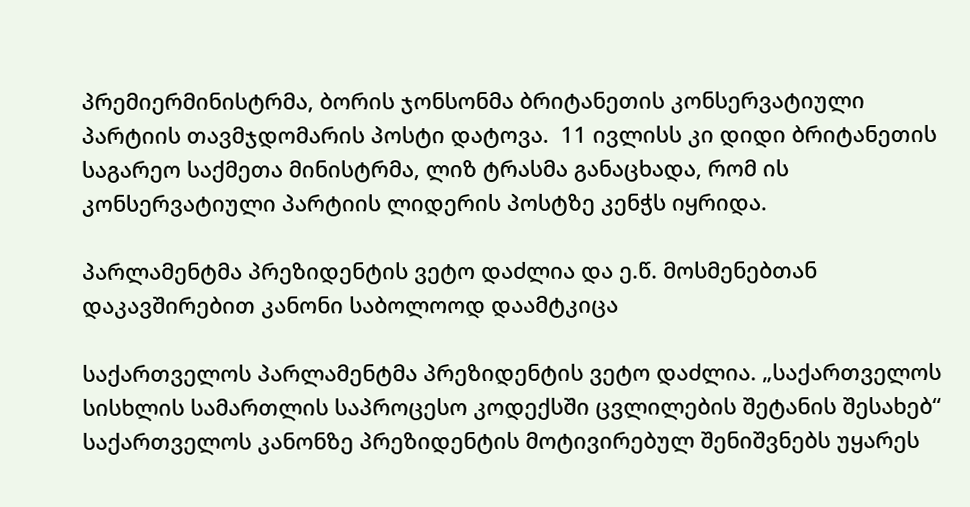პრემიერმინისტრმა, ბორის ჯონსონმა ბრიტანეთის კონსერვატიული პარტიის თავმჯდომარის პოსტი დატოვა.  11 ივლისს კი დიდი ბრიტანეთის საგარეო საქმეთა მინისტრმა, ლიზ ტრასმა განაცხადა, რომ ის კონსერვატიული პარტიის ლიდერის პოსტზე კენჭს იყრიდა.

პარლამენტმა პრეზიდენტის ვეტო დაძლია და ე.წ. მოსმენებთან დაკავშირებით კანონი საბოლოოდ დაამტკიცა

საქართველოს პარლამენტმა პრეზიდენტის ვეტო დაძლია. „საქართველოს სისხლის სამართლის საპროცესო კოდექსში ცვლილების შეტანის შესახებ“ საქართველოს კანონზე პრეზიდენტის მოტივირებულ შენიშვნებს უყარეს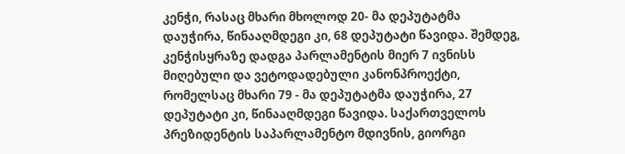კენჭი, რასაც მხარი მხოლოდ 20- მა დეპუტატმა დაუჭირა, წინააღმდეგი კი, 68 დეპუტატი წავიდა. შემდეგ, კენჭისყრაზე დადგა პარლამენტის მიერ 7 ივნისს მიღებული და ვეტოდადებული კანონპროექტი, რომელსაც მხარი 79 - მა დეპუტატმა დაუჭირა, 27 დეპუტატი კი, წინააღმდეგი წავიდა. საქართველოს პრეზიდენტის საპარლამენტო მდივნის, გიორგი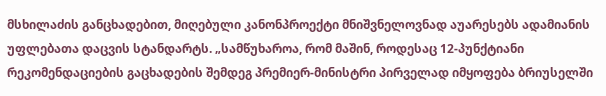მსხილაძის განცხადებით, მიღებული კანონპროექტი მნიშვნელოვნად აუარესებს ადამიანის უფლებათა დაცვის სტანდარტს. „სამწუხაროა, რომ მაშინ, როდესაც 12-პუნქტიანი რეკომენდაციების გაცხადების შემდეგ პრემიერ-მინისტრი პირველად იმყოფება ბრიუსელში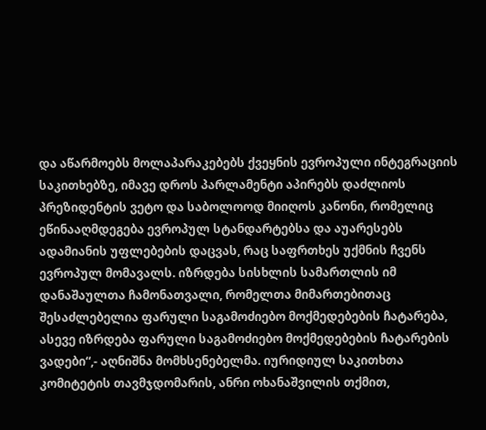და აწარმოებს მოლაპარაკებებს ქვეყნის ევროპული ინტეგრაციის საკითხებზე, იმავე დროს პარლამენტი აპირებს დაძლიოს პრეზიდენტის ვეტო და საბოლოოდ მიიღოს კანონი, რომელიც ეწინააღმდეგება ევროპულ სტანდარტებსა და აუარესებს ადამიანის უფლებების დაცვას, რაც საფრთხეს უქმნის ჩვენს ევროპულ მომავალს. იზრდება სისხლის სამართლის იმ დანაშაულთა ჩამონათვალი, რომელთა მიმართებითაც შესაძლებელია ფარული საგამოძიებო მოქმედებების ჩატარება, ასევე იზრდება ფარული საგამოძიებო მოქმედებების ჩატარების ვადები“,- აღნიშნა მომხსენებელმა. იურიდიულ საკითხთა კომიტეტის თავმჯდომარის, ანრი ოხანაშვილის თქმით,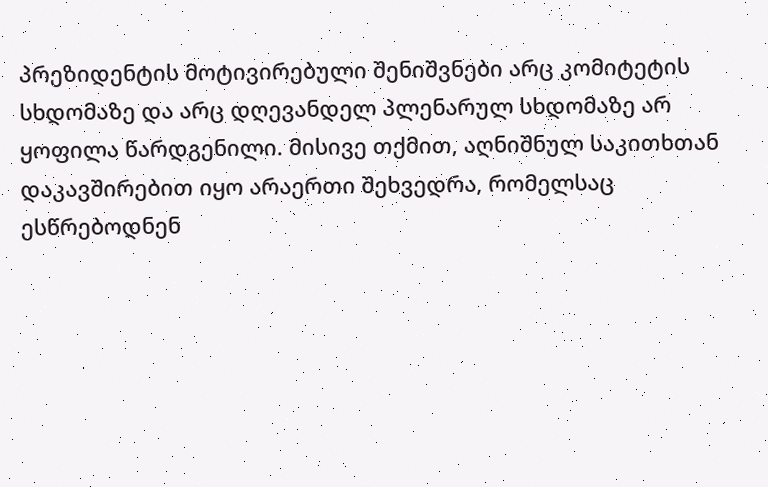პრეზიდენტის მოტივირებული შენიშვნები არც კომიტეტის სხდომაზე და არც დღევანდელ პლენარულ სხდომაზე არ ყოფილა წარდგენილი. მისივე თქმით, აღნიშნულ საკითხთან დაკავშირებით იყო არაერთი შეხვედრა, რომელსაც ესწრებოდნენ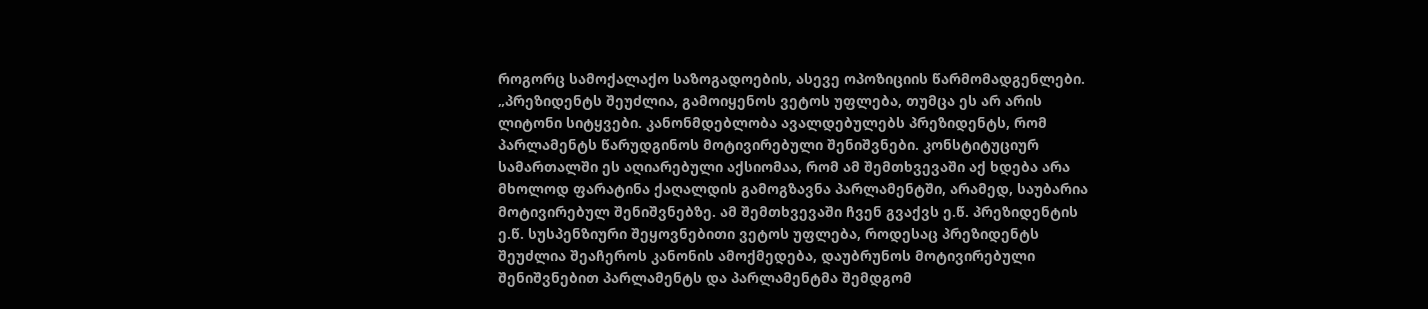როგორც სამოქალაქო საზოგადოების, ასევე ოპოზიციის წარმომადგენლები. „პრეზიდენტს შეუძლია, გამოიყენოს ვეტოს უფლება, თუმცა ეს არ არის ლიტონი სიტყვები. კანონმდებლობა ავალდებულებს პრეზიდენტს, რომ პარლამენტს წარუდგინოს მოტივირებული შენიშვნები. კონსტიტუციურ სამართალში ეს აღიარებული აქსიომაა, რომ ამ შემთხვევაში აქ ხდება არა მხოლოდ ფარატინა ქაღალდის გამოგზავნა პარლამენტში, არამედ, საუბარია მოტივირებულ შენიშვნებზე. ამ შემთხვევაში ჩვენ გვაქვს ე.წ. პრეზიდენტის ე.წ. სუსპენზიური შეყოვნებითი ვეტოს უფლება, როდესაც პრეზიდენტს შეუძლია შეაჩეროს კანონის ამოქმედება, დაუბრუნოს მოტივირებული შენიშვნებით პარლამენტს და პარლამენტმა შემდგომ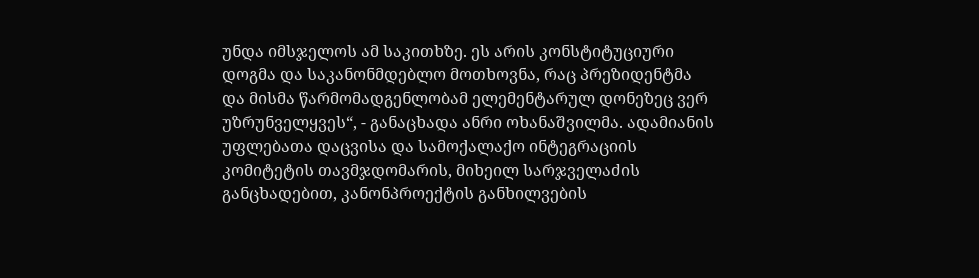უნდა იმსჯელოს ამ საკითხზე. ეს არის კონსტიტუციური დოგმა და საკანონმდებლო მოთხოვნა, რაც პრეზიდენტმა და მისმა წარმომადგენლობამ ელემენტარულ დონეზეც ვერ უზრუნველყვეს“, - განაცხადა ანრი ოხანაშვილმა. ადამიანის უფლებათა დაცვისა და სამოქალაქო ინტეგრაციის კომიტეტის თავმჯდომარის, მიხეილ სარჯველაძის განცხადებით, კანონპროექტის განხილვების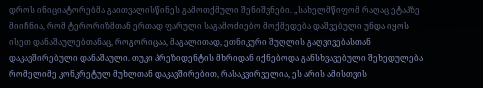დროს ინიციატორებმა გაითვალისწინეს გამოთქმული შენიშვნები. „სახელმწიფომ რაღაც ეტაპზე მიიჩნია, რომ ტერორიზმთან ერთად ფარული საგამოძიებო მოქმედება დაშვებული უნდა იყოს ისეთ დანაშაულებთანაც, როგორიცაა, მაგალითად, ეთნიკური შუღლის გაღვივებასთან დაკავშირებული დანაშაული. თუკი პრეზიდენტის მხრიდან იქნებოდა განსხვავებული შეხედულება რომელიმე კონკრეტულ მუხლთან დაკავშირებით, რასაკვირველია, ეს არის ამისთვის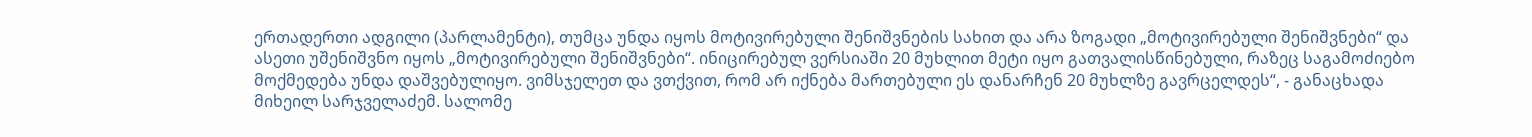ერთადერთი ადგილი (პარლამენტი), თუმცა უნდა იყოს მოტივირებული შენიშვნების სახით და არა ზოგადი „მოტივირებული შენიშვნები“ და ასეთი უშენიშვნო იყოს „მოტივირებული შენიშვნები“. ინიცირებულ ვერსიაში 20 მუხლით მეტი იყო გათვალისწინებული, რაზეც საგამოძიებო მოქმედება უნდა დაშვებულიყო. ვიმსჯელეთ და ვთქვით, რომ არ იქნება მართებული ეს დანარჩენ 20 მუხლზე გავრცელდეს“, - განაცხადა მიხეილ სარჯველაძემ. სალომე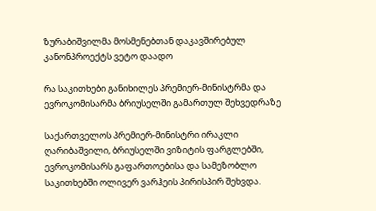ზურაბიშვილმა მოსმენებთან დაკავშირებულ კანონპროექტს ვეტო დაადო

რა საკითხები განიხილეს პრემიერ-მინისტრმა და ევროკომისარმა ბრიუსელში გამართულ შეხვედრაზე

საქართველოს პრემიერ-მინისტრი ირაკლი ღარიბაშვილი, ბრიუსელში ვიზიტის ფარგლებში, ევროკომისარს გაფართოებისა და სამეზობლო საკითხებში ოლივერ ვარჰეის პირისპირ შეხვდა.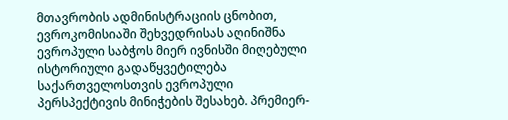მთავრობის ადმინისტრაციის ცნობით, ევროკომისიაში შეხვედრისას აღინიშნა ევროპული საბჭოს მიერ ივნისში მიღებული ისტორიული გადაწყვეტილება საქართველოსთვის ევროპული პერსპექტივის მინიჭების შესახებ. პრემიერ-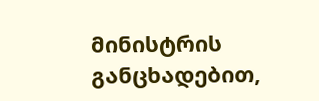მინისტრის განცხადებით,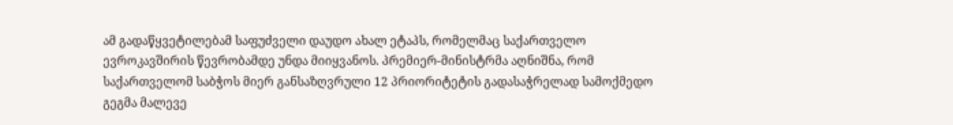ამ გადაწყვეტილებამ საფუძველი დაუდო ახალ ეტაპს, რომელმაც საქართველო ევროკავშირის წევრობამდე უნდა მიიყვანოს. პრემიერ-მინისტრმა აღნიშნა, რომ საქართველომ საბჭოს მიერ განსაზღვრული 12 პრიორიტეტის გადასაჭრელად სამოქმედო გეგმა მალევე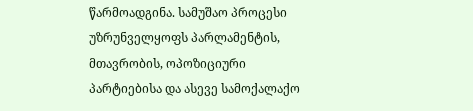წარმოადგინა. სამუშაო პროცესი უზრუნველყოფს პარლამენტის, მთავრობის, ოპოზიციური პარტიებისა და ასევე სამოქალაქო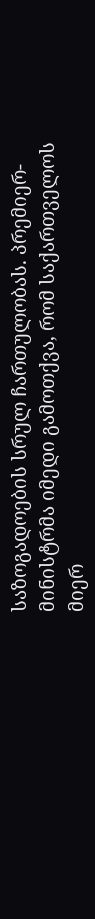საზოგადოების სრულ ჩართულობას. პრემიერ-მინისტრმა იმედი გამოთქვა, რომ საქართველოს მიერ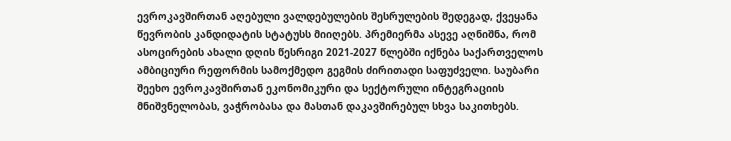ევროკავშირთან აღებული ვალდებულების შესრულების შედეგად, ქვეყანა წევრობის კანდიდატის სტატუსს მიიღებს. პრემიერმა ასევე აღნიშნა, რომ ასოცირების ახალი დღის წესრიგი 2021-2027 წლებში იქნება საქართველოს ამბიციური რეფორმის სამოქმედო გეგმის ძირითადი საფუძველი. საუბარი შეეხო ევროკავშირთან ეკონომიკური და სექტორული ინტეგრაციის მნიშვნელობას, ვაჭრობასა და მასთან დაკავშირებულ სხვა საკითხებს.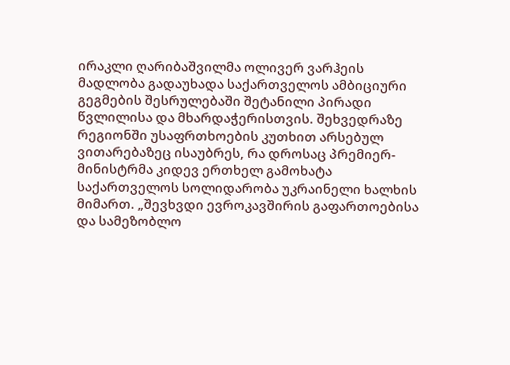ირაკლი ღარიბაშვილმა ოლივერ ვარჰეის მადლობა გადაუხადა საქართველოს ამბიციური გეგმების შესრულებაში შეტანილი პირადი წვლილისა და მხარდაჭერისთვის. შეხვედრაზე რეგიონში უსაფრთხოების კუთხით არსებულ ვითარებაზეც ისაუბრეს, რა დროსაც პრემიერ-მინისტრმა კიდევ ერთხელ გამოხატა საქართველოს სოლიდარობა უკრაინელი ხალხის მიმართ. „შევხვდი ევროკავშირის გაფართოებისა და სამეზობლო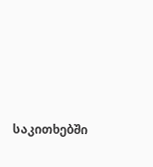საკითხებში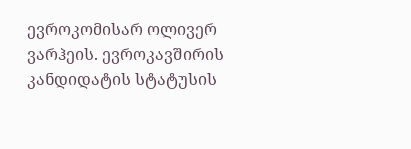ევროკომისარ ოლივერ ვარჰეის. ევროკავშირის კანდიდატის სტატუსის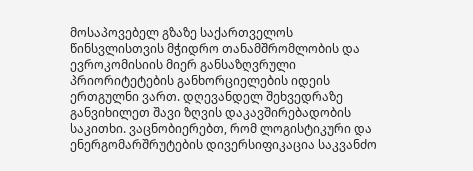მოსაპოვებელ გზაზე საქართველოს წინსვლისთვის მჭიდრო თანამშრომლობის და ევროკომისიის მიერ განსაზღვრული პრიორიტეტების განხორციელების იდეის ერთგულნი ვართ. დღევანდელ შეხვედრაზე განვიხილეთ შავი ზღვის დაკავშირებადობის საკითხი. ვაცნობიერებთ, რომ ლოგისტიკური და ენერგომარშრუტების დივერსიფიკაცია საკვანძო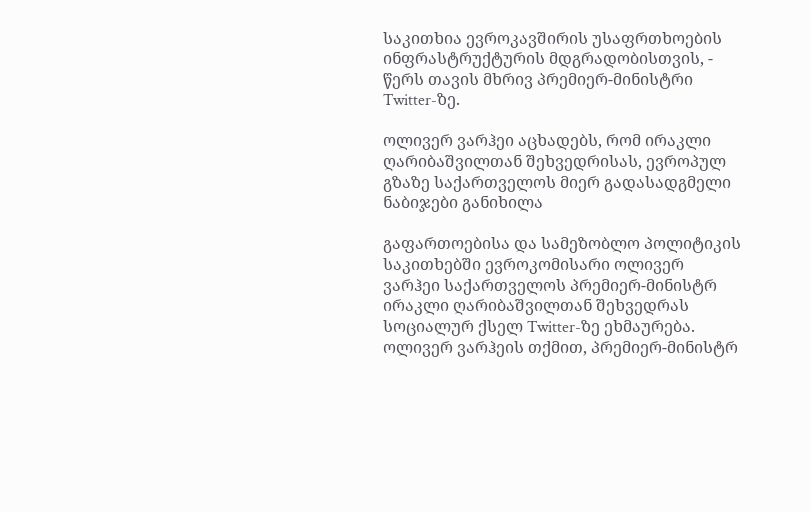საკითხია ევროკავშირის უსაფრთხოების ინფრასტრუქტურის მდგრადობისთვის, - წერს თავის მხრივ პრემიერ-მინისტრი Twitter-ზე.

ოლივერ ვარჰეი აცხადებს, რომ ირაკლი ღარიბაშვილთან შეხვედრისას, ევროპულ გზაზე საქართველოს მიერ გადასადგმელი ნაბიჯები განიხილა

გაფართოებისა და სამეზობლო პოლიტიკის საკითხებში ევროკომისარი ოლივერ ვარჰეი საქართველოს პრემიერ-მინისტრ ირაკლი ღარიბაშვილთან შეხვედრას სოციალურ ქსელ Twitter-ზე ეხმაურება. ოლივერ ვარჰეის თქმით, პრემიერ-მინისტრ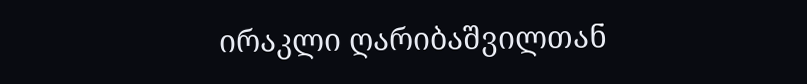ირაკლი ღარიბაშვილთან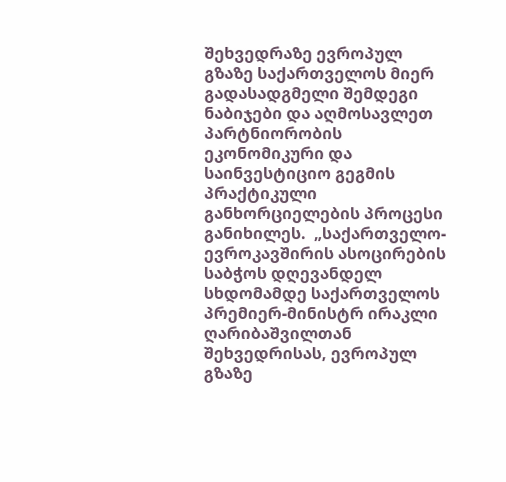შეხვედრაზე ევროპულ გზაზე საქართველოს მიერ გადასადგმელი შემდეგი ნაბიჯები და აღმოსავლეთ პარტნიორობის ეკონომიკური და საინვესტიციო გეგმის პრაქტიკული განხორციელების პროცესი განიხილეს.  „საქართველო-ევროკავშირის ასოცირების საბჭოს დღევანდელ სხდომამდე საქართველოს პრემიერ-მინისტრ ირაკლი ღარიბაშვილთან შეხვედრისას, ევროპულ გზაზე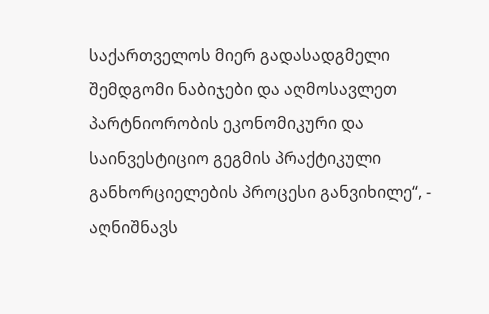საქართველოს მიერ გადასადგმელი შემდგომი ნაბიჯები და აღმოსავლეთ პარტნიორობის ეკონომიკური და საინვესტიციო გეგმის პრაქტიკული განხორციელების პროცესი განვიხილე“, - აღნიშნავს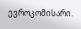ევროკომისარი.